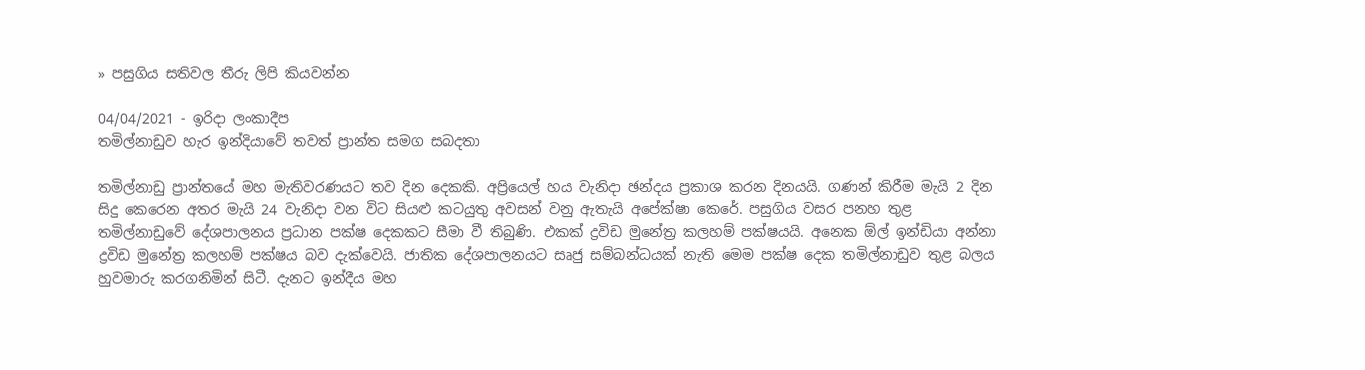» පසුගිය සතිවල තීරු ලිපි කියවන්න

04/04/2021 - ඉරිදා ලංකාදීප
තමිල්නාඩුව හැර ඉන්දියාවේ තවත් ප්‍රාන්ත සමග සබදතා

තමිල්නාඩු ප්‍රාන්තයේ මහ මැතිවරණයට තව දින දෙකකි. අප්‍රියෙල් හය වැනිදා ඡන්දය ප්‍රකාශ කරන දිනයයි. ගණන් කිරීම මැයි 2 දින සිදු කෙරෙන අතර මැයි 24 වැනිදා වන විට සියළු කටයුතු අවසන් වනු ඇතැයි අපේක්ෂා කෙරේ. පසුගිය වසර පනහ තුළ තමිල්නාඩුවේ දේශපාලනය ප්‍රධාන පක්ෂ දෙකකට සීමා වී තිබුණි. එකක් ද්‍රවිඩ මුනේත්‍ර කලහම් පක්ෂයයි. අනෙක ඕල් ඉන්ඩියා අන්නා ද්‍රවිඩ මුනේත්‍ර කලහම් පක්ෂය බව දැක්වෙයි. ජාතික දේශපාලනයට සෘජු සම්බන්ධයක් නැති මෙම පක්ෂ දෙක තමිල්නාඩුව තුළ බලය හුවමාරු කරගනිමින් සිටී. දැනට ඉන්දීය මහ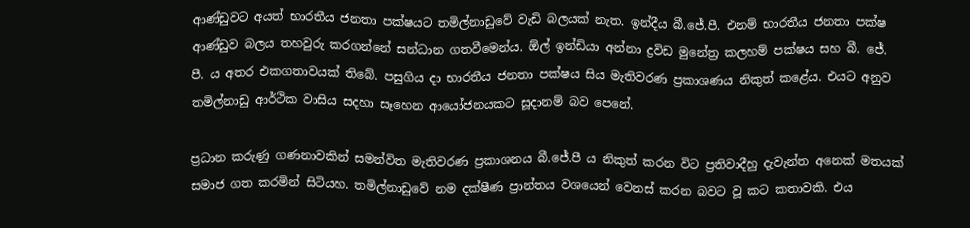ආණ්ඩුවට අයත් භාරතීය ජනතා පක්ෂයට තමිල්නාඩුවේ වැඩි බලයක් නැත. ඉන්දීය බී.ජේ.පී. එනම් භාරතීය ජනතා පක්ෂ ආණ්ඩුව බලය තහවුරු කරගන්නේ සන්ධාන ගතවීමෙන්ය. ඕල් ඉන්ඩියා අන්නා ද්‍රවිඩ මුනේත්‍ර කලහම් පක්ෂය සහ බී. ජේ. පී. ය අතර එකගතාවයක් තිබේ. පසුගිය දා භාරතීය ජනතා පක්ෂය සිය මැතිවරණ ප්‍රකාශණය නිකුත් කළේය. එයට අනුව තමිල්නාඩු ආර්ථික වාසිය සදහා සෑහෙන ආයෝජනයකට සූදානම් බව පෙනේ.

ප්‍රධාන කරුණු ගණනාවකින් සමන්විත මැතිවරණ ප්‍රකාශනය බී.ජේ.පී ය නිකුත් කරන විට ප්‍රතිවාදීහු දැවැන්ත අනෙක් මතයක් සමාජ ගත කරමින් සිටියහ. තමිල්නාඩුවේ නම දක්ෂීණ ප්‍රාන්තය වශයෙන් වෙනස් කරන බවට වූ කට කතාවකි. එය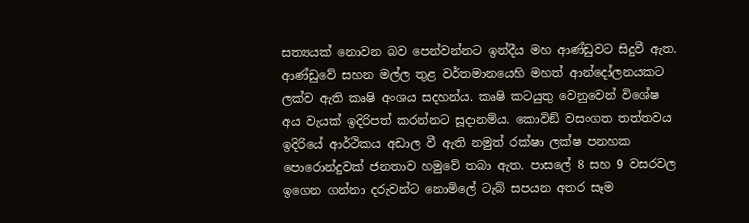සත්‍යයක් නොවන බව පෙන්වන්නට ඉන්දීය මහ ආණ්ඩුවට සිදුවී ඇත. ආණ්ඩුවේ සහන මල්ල තුළ වර්තමානයෙහි මහත් ආන්දෝලනයකට ලක්ව ඇති කෘෂි අංශය සදහන්ය. කෘෂි කටයුතු වෙනුවෙන් විශේෂ අය වැයක් ඉදිරිපත් කරන්නට සූදානම්ය. කොවිඞ් වසංගත තත්තවය ඉදිරියේ ආර්ථිකය අඩාල වී ඇති නමුත් රක්ෂා ලක්ෂ පනහක පොරොන්දුවක් ජනතාව හමුවේ තබා ඇත. පාසලේ 8 සහ 9 වසරවල ඉගෙන ගන්නා දරුවන්ට නොමිලේ ටැබ් සපයන අතර සෑම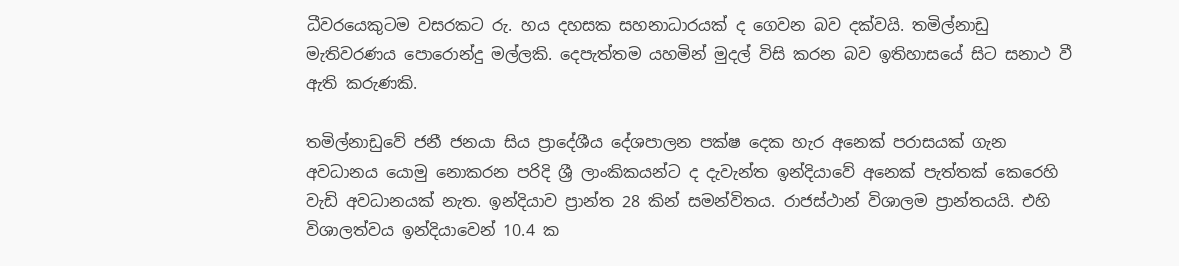ධීවරයෙකුටම වසරකට රු. හය දහසක සහනාධාරයක් ද ගෙවන බව දක්වයි. තමිල්නාඩු මැතිවරණය පොරොන්දු මල්ලකි. දෙපැත්තම යහමින් මුදල් විසි කරන බව ඉතිහාසයේ සිට සනාථ වී ඇති කරුණකි.

තමිල්නාඩුවේ ජනී ජනයා සිය ප්‍රාදේශීය දේශපාලන පක්ෂ දෙක හැර අනෙක් පරාසයක් ගැන අවධානය යොමු නොකරන පරිදි ශ්‍රී ලාංකිකයන්ට ද දැවැන්ත ඉන්දියාවේ අනෙක් පැත්තක් කෙරෙහි වැඩි අවධානයක් නැත. ඉන්දියාව ප්‍රාන්ත 28 කින් සමන්විතය. රාජස්ථාන් විශාලම ප්‍රාන්තයයි. එහි විශාලත්වය ඉන්දියාවෙන් 10.4 ක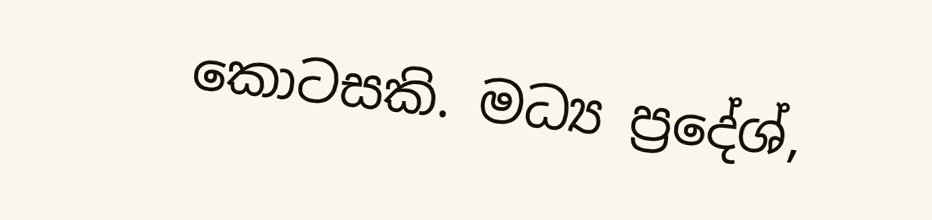කොටසකි. මධ්‍ය ප්‍රදේශ්,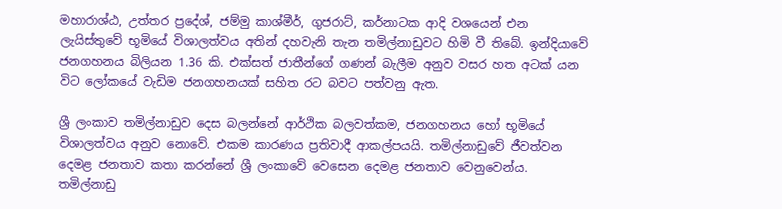මහාරාශ්ඨ, උත්තර ප්‍රදේශ්, ජම්මු කාශ්මීර්, ගුජරාට්, කර්නාටක ආදි වශයෙන් එන ලැයිස්තුවේ භූමියේ විශාලත්වය අතින් දහවැනි තැන තමිල්නාඩුවට හිමි වී තිබේ. ඉන්දියාවේ ජනගහනය බිලියන 1.36 කි. එක්සත් ජාතීන්ගේ ගණන් බැලීම අනුව වසර හත අටක් යන විට ලෝකයේ වැඩිම ජනගහනයක් සහිත රට බවට පත්වනු ඇත.

ශ්‍රී ලංකාව තමිල්නාඩුව දෙස බලන්නේ ආර්ථික බලවත්කම, ජනගහනය හෝ භූමියේ විශාලත්වය අනුව නොවේ. එකම කාරණය ප්‍රතිවාදී ආකල්පයයි. තමිල්නාඩුවේ ජීවත්වන දෙමළ ජනතාව කතා කරන්නේ ශ්‍රී ලංකාවේ වෙසෙන දෙමළ ජනතාව වෙනුවෙන්ය. තමිල්නාඩු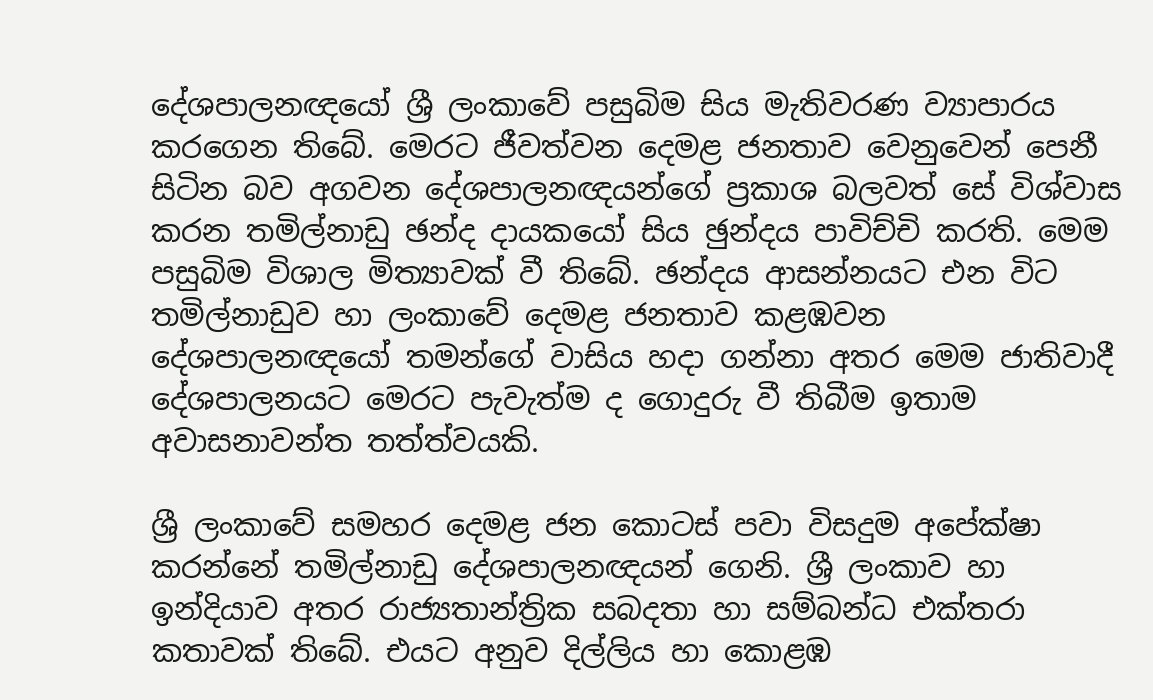දේශපාලනඥයෝ ශ්‍රී ලංකාවේ පසුබිම සිය මැතිවරණ ව්‍යාපාරය කරගෙන තිබේ. මෙරට ජීවත්වන දෙමළ ජනතාව වෙනුවෙන් පෙනී සිටින බව අගවන දේශපාලනඥයන්ගේ ප්‍රකාශ බලවත් සේ විශ්වාස කරන තමිල්නාඩු ඡන්ද දායකයෝ සිය ඡුන්දය පාවිච්චි කරති. මෙම පසුබිම විශාල මිත්‍යාවක් වී තිබේ. ඡන්දය ආසන්නයට එන විට තමිල්නාඩුව හා ලංකාවේ දෙමළ ජනතාව කළඹවන දේශපාලනඥයෝ තමන්ගේ වාසිය හදා ගන්නා අතර මෙම ජාතිවාදී දේශපාලනයට මෙරට පැවැත්ම ද ගොදුරු වී තිබීම ඉතාම අවාසනාවන්ත තත්ත්වයකි.

ශ්‍රී ලංකාවේ සමහර දෙමළ ජන කොටස් පවා විසදුම අපේක්ෂා කරන්නේ තමිල්නාඩු දේශපාලනඥයන් ගෙනි. ශ්‍රී ලංකාව හා ඉන්දියාව අතර රාජ්‍යතාන්ත්‍රික සබදතා හා සම්බන්ධ එක්තරා කතාවක් තිබේ. එයට අනුව දිල්ලිය හා කොළඹ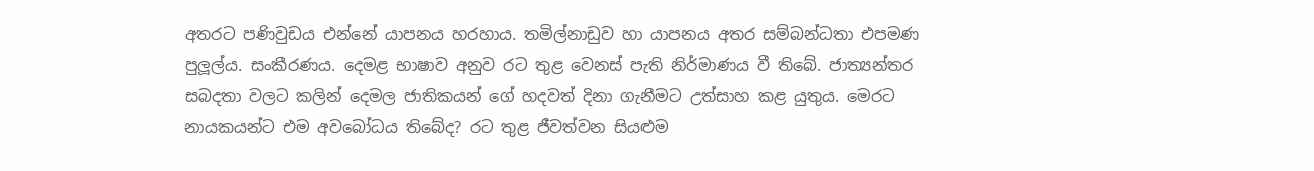අතරට පණිවුඩය එන්නේ යාපනය හරහාය. තමිල්නාඩුව හා යාපනය අතර සම්බන්ධතා එපමණ පුලූල්ය. සංකීරණය. දෙමළ භාෂාව අනුව රට තුළ වෙනස් පැති නිර්මාණය වී තිබේ. ජාත්‍යන්තර සබදතා වලට කලින් දෙමල ජාතිකයන් ගේ හදවත් දිනා ගැනීමට උත්සාහ කළ යුතුය. මෙරට නායකයන්ට එම අවබෝධය තිබේද? රට තුළ ජීවත්වන සියළුම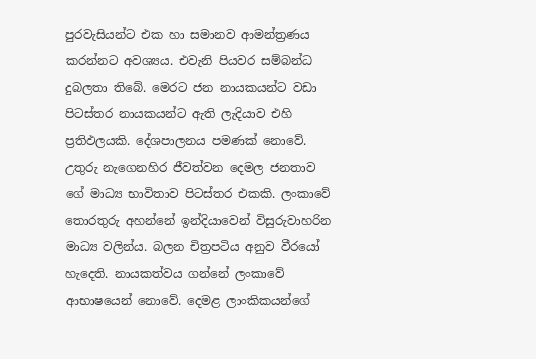පුරවැසියන්ට එක හා සමානව ආමන්ත්‍රණය කරන්නට අවශ්‍යය. එවැනි පියවර සම්බන්ධ දුබලතා තිබේ. මෙරට ජන නායකයන්ට වඩා පිටස්තර නායකයන්ට ඇති ලැදියාව එහි ප්‍රතිඵලයකි. දේශපාලනය පමණක් නොවේ. උතුරු නැගෙනහිර ජීවත්වන දෙමල ජනතාව ගේ මාධ්‍ය භාවිතාව පිටස්තර එකකි. ලංකාවේ තොරතුරු අහන්නේ ඉන්දියාවෙන් විසුරුවාහරින මාධ්‍ය වලින්ය. බලන චිත්‍රපටිය අනුව වීරයෝ හැදෙති. නායකත්වය ගන්නේ ලංකාවේ ආභාෂයෙන් නොවේ. දෙමළ ලාංකිකයන්ගේ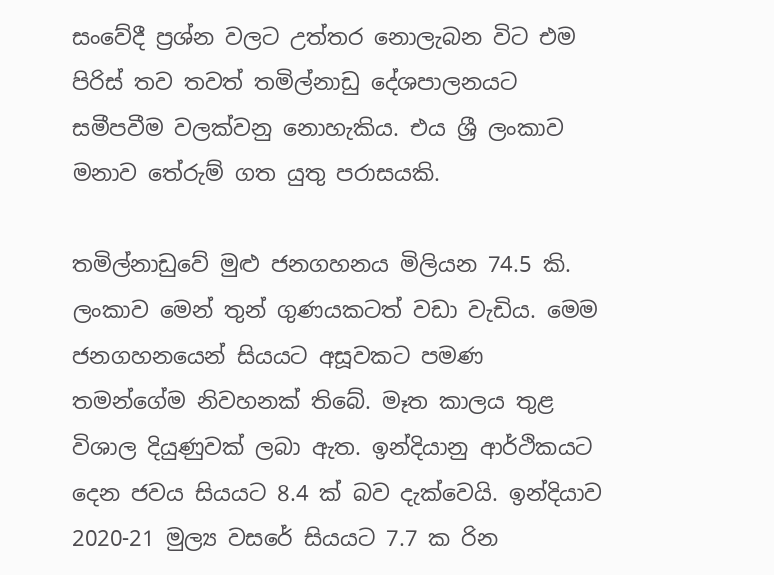සංවේදී ප්‍රශ්න වලට උත්තර නොලැබන විට එම පිරිස් තව තවත් තමිල්නාඩු දේශපාලනයට සමීපවීම වලක්වනු නොහැකිය. එය ශ්‍රී ලංකාව මනාව තේරුම් ගත යුතු පරාසයකි.

තමිල්නාඩුවේ මුළු ජනගහනය මිලියන 74.5 කි. ලංකාව මෙන් තුන් ගුණයකටත් වඩා වැඩිය. මෙම ජනගහනයෙන් සියයට අසූවකට පමණ තමන්ගේම නිවහනක් තිබේ. මෑත කාලය තුළ විශාල දියුණුවක් ලබා ඇත. ඉන්දියානු ආර්ථිකයට දෙන ජවය සියයට 8.4 ක් බව දැක්වෙයි. ඉන්දියාව 2020-21 මුල්‍ය වසරේ සියයට 7.7 ක රින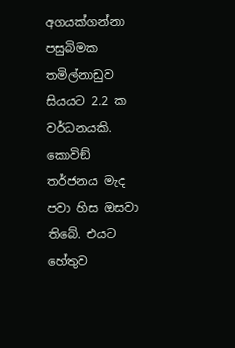අගයක්ගන්නා පසුබිමක තමිල්නාඩුව සියයට 2.2 ක වර්ධනයකි. කොවිඞ් තර්ජනය මැද පවා හිස ඔසවා තිබේ. එයට හේතුව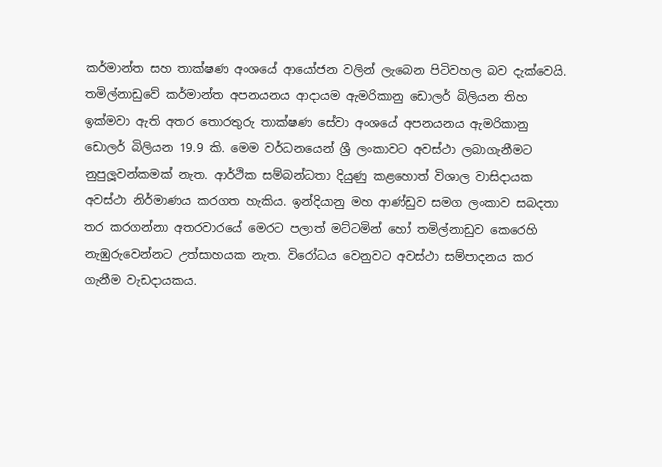කර්මාන්ත සහ තාක්ෂණ අංශයේ ආයෝජන වලින් ලැබෙන පිටිවහල බව දැක්වෙයි. තමිල්නාඩුවේ කර්මාන්ත අපනයනය ආදායම ඇමරිකානු ඩොලර් බිලියන තිහ ඉක්මවා ඇති අතර තොරතුරු තාක්ෂණ සේවා අංශයේ අපනයනය ඇමරිකානු ඩොලර් බිලියන 19.9 කි. මෙම වර්ධනයෙන් ශ්‍රී ලංකාවට අවස්ථා ලබාගැනීමට නුපුලූවන්කමක් නැත. ආර්ථික සම්බන්ධතා දියුණු කළහොත් විශාල වාසිදායක අවස්ථා නිර්මාණය කරගත හැකිය. ඉන්දියානු මහ ආණ්ඩුව සමග ලංකාව සබදතා තර කරගන්නා අතරවාරයේ මෙරට පලාත් මට්ටමින් හෝ තමිල්නාඩුව කෙරෙහි නැඹුරුවෙන්නට උත්සාහයක නැත. විරෝධය වෙනුවට අවස්ථා සම්පාදනය කර ගැනීම වැඩදායකය.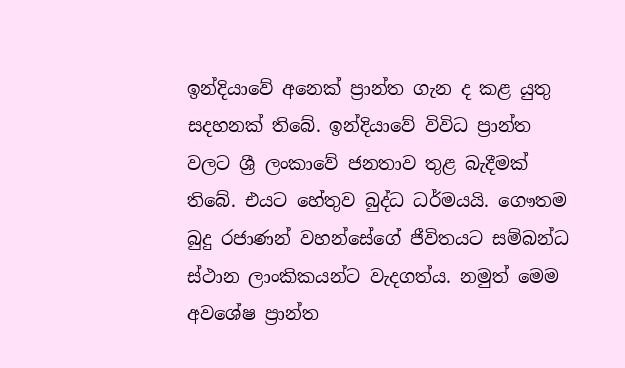ඉන්දියාවේ අනෙක් ප්‍රාන්ත ගැන ද කළ යුතු සදහනක් තිබේ. ඉන්දියාවේ විවිධ ප්‍රාන්ත වලට ශ්‍රී ලංකාවේ ජනතාව තුළ බැදීමක් තිබේ. එයට හේතුව බුද්ධ ධර්මයයි. ගෞතම බුදු රජාණන් වහන්සේගේ ජීවිතයට සම්බන්ධ ස්ථාන ලාංකිකයන්ට වැදගත්ය. නමුත් මෙම අවශේෂ ප්‍රාන්ත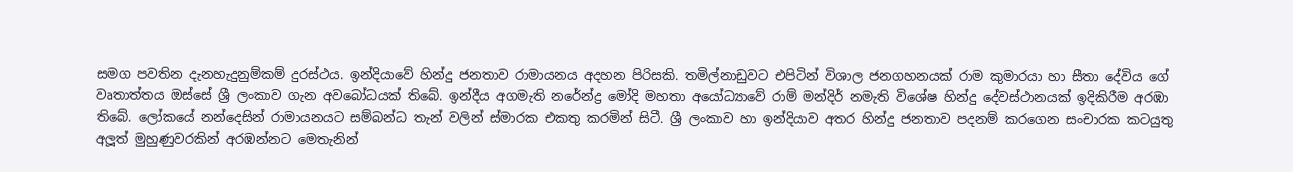සමග පවතින දැනහැදුනුම්කම් දුරස්ථය. ඉන්දියාවේ හින්දු ජනතාව රාමායනය අදහන පිරිසකි. තමිල්නාඩුවට එපිටින් විශාල ජනගහනයක් රාම කුමාරයා හා සීතා දේවිය ගේ වෘතාත්තය ඔස්සේ ශ්‍රී ලංකාව ගැන අවබෝධයක් තිබේ. ඉන්දීය අගමැති නරේන්ද්‍ර මෝදි මහතා අයෝධ්‍යාවේ රාම් මන්දිර් නමැති විශේෂ හින්දු දේවස්ථානයක් ඉදිකිරීම අරඹා තිබේ. ලෝකයේ නන්දෙසින් රාමායනයට සම්බන්ධ තැන් වලින් ස්මාරක එකතු කරමින් සිටී. ශ්‍රී ලංකාව හා ඉන්දියාව අතර හින්දු ජනතාව පදනම් කරගෙන සංචාරක කටයුතු අලූත් මුහුණුවරකින් අරඹන්නට මෙතැනින්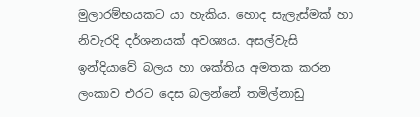මුලාරම්භයකට යා හැකිය. හොද සැලැස්මක් හා නිවැරදි දර්ශනයක් අවශ්‍යය. අසල්වැසි ඉන්දියාවේ බලය හා ශක්තිය අමතක කරන ලංකාව එරට දෙස බලන්නේ තමිල්නාඩු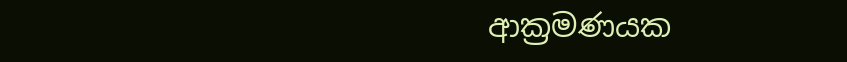ආක්‍රමණයක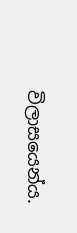විලාසයෙන්ය.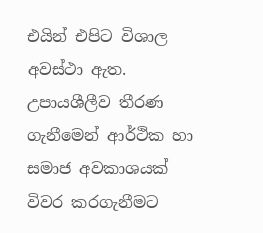එයින් එපිට විශාල අවස්ථා ඇත. උපායශීලීව තීරණ ගැනීමෙන් ආර්ථික හා සමාජ අවකාශයක් විවර කරගැනීමට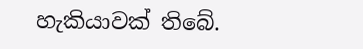හැකියාවක් තිබේ.